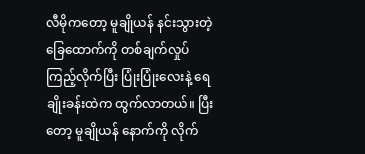လီမိုကတော့ မူချိုယန် နင်းသွားတဲ့ ခြေထောက်ကို တစ်ချက်လှုပ်ကြည့်လိုက်ပြီး ပြုံးပြုံးလေးနဲ့ ရေချိုးခန်းထဲက ထွက်လာတယ်။ ပြီးတော့ မူချိုယန် နောက်ကို လိုက်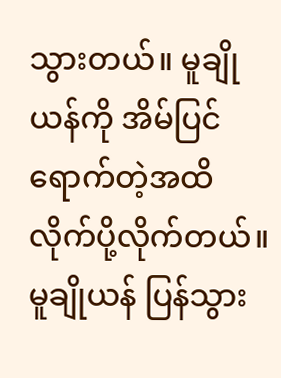သွားတယ်။ မူချိုယန်ကို အိမ်ပြင်ရောက်တဲ့အထိ လိုက်ပို့လိုက်တယ်။ မူချိုယန် ပြန်သွား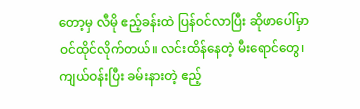တော့မှ လီမို ဧည့်ခန်းထဲ ပြန်ဝင်လာပြီး ဆိုဖာပေါ်မှာ ဝင်ထိုင်လိုက်တယ်။ လင်းထိန်နေတဲ့ မီးရောင်တွေ၊ ကျယ်ဝန်းပြီး ခမ်းနားတဲ့ ဧည့်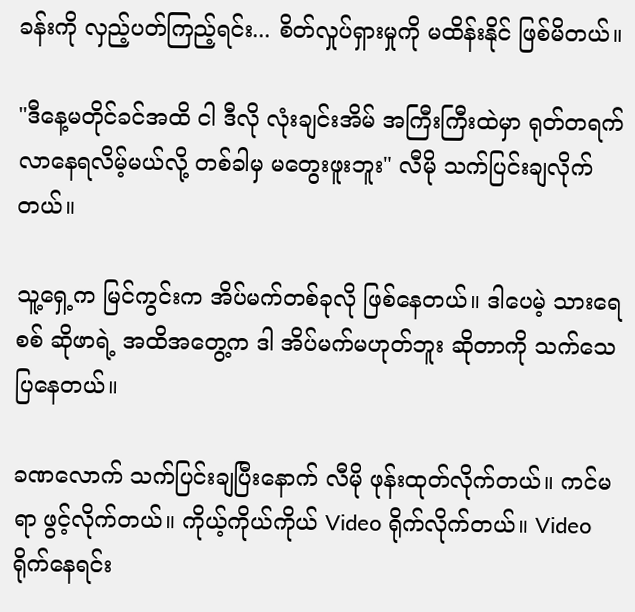ခန်းကို လှည့်ပတ်ကြည့်ရင်း... စိတ်လှုပ်ရှားမှုကို မထိန်းနိုင် ဖြစ်မိတယ်။

"ဒီနေ့မတိုင်ခင်အထိ ငါ ဒီလို လုံးချင်းအိမ် အကြီးကြီးထဲမှာ ရုတ်တရက် လာနေရလိမ့်မယ်လို့ တစ်ခါမှ မတွေးဖူးဘူး" လီမို သက်ပြင်းချလိုက်တယ်။

သူ့ရှေ့က မြင်ကွင်းက အိပ်မက်တစ်ခုလို ဖြစ်နေတယ်။ ဒါပေမဲ့ သားရေစစ် ဆိုဖာရဲ့ အထိအတွေ့က ဒါ အိပ်မက်မဟုတ်ဘူး ဆိုတာကို သက်သေပြနေတယ်။

ခဏလောက် သက်ပြင်းချပြီးနောက် လီမို ဖုန်းထုတ်လိုက်တယ်။ ကင်မရာ ဖွင့်လိုက်တယ်။ ကိုယ့်ကိုယ်ကိုယ် Video ရိုက်လိုက်တယ်။ Video ရိုက်နေရင်း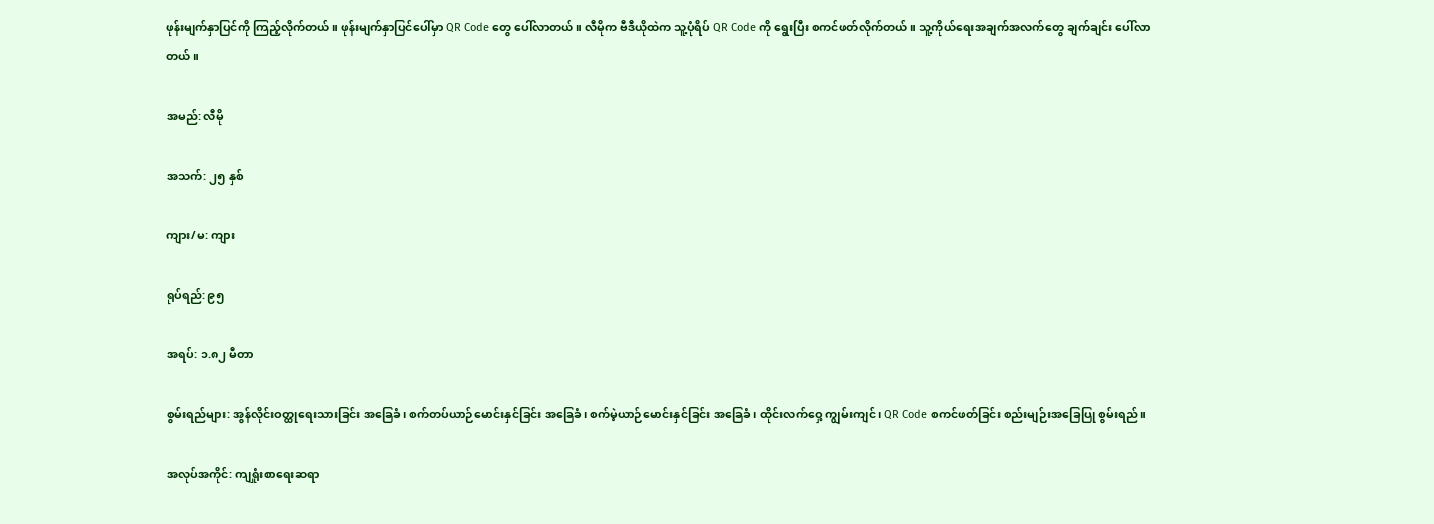ဖုန်းမျက်နှာပြင်ကို ကြည့်လိုက်တယ်။ ဖုန်းမျက်နှာပြင်ပေါ်မှာ QR Code တွေ ပေါ်လာတယ်။ လီမိုက ဗီဒီယိုထဲက သူ့ပုံရိပ် QR Code ကို ရွေးပြီး စကင်ဖတ်လိုက်တယ်။ သူ့ကိုယ်ရေးအချက်အလက်တွေ ချက်ချင်း ပေါ်လာတယ်။

အမည်: လီမို

အသက်: ၂၅ နှစ်

ကျား/မ: ကျား

ရုပ်ရည်: ၉၅

အရပ်: ၁.၈၂ မီတာ

စွမ်းရည်များ: အွန်လိုင်းဝတ္ထုရေးသားခြင်း အခြေခံ၊ စက်တပ်ယာဉ်မောင်းနှင်ခြင်း အခြေခံ၊ စက်မဲ့ယာဉ်မောင်းနှင်ခြင်း အခြေခံ၊ ထိုင်းလက်ဝှေ့ ကျွမ်းကျင်၊ QR Code စကင်ဖတ်ခြင်း စည်းမျဉ်းအခြေပြု စွမ်းရည်။

အလုပ်အကိုင်: ကျရှုံးစာရေးဆရာ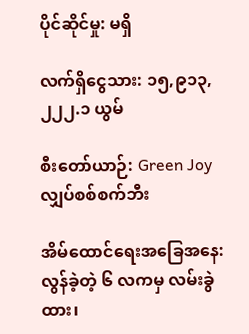ပိုင်ဆိုင်မှု: မရှိ

လက်ရှိငွေသား: ၁၅,၉၁၃,၂၂၂.၁ ယွမ်

စီးတော်ယာဉ်: Green Joy လျှပ်စစ်စက်ဘီး

အိမ်ထောင်ရေးအခြေအနေ: လွန်ခဲ့တဲ့ ၆ လကမှ လမ်းခွဲထား၊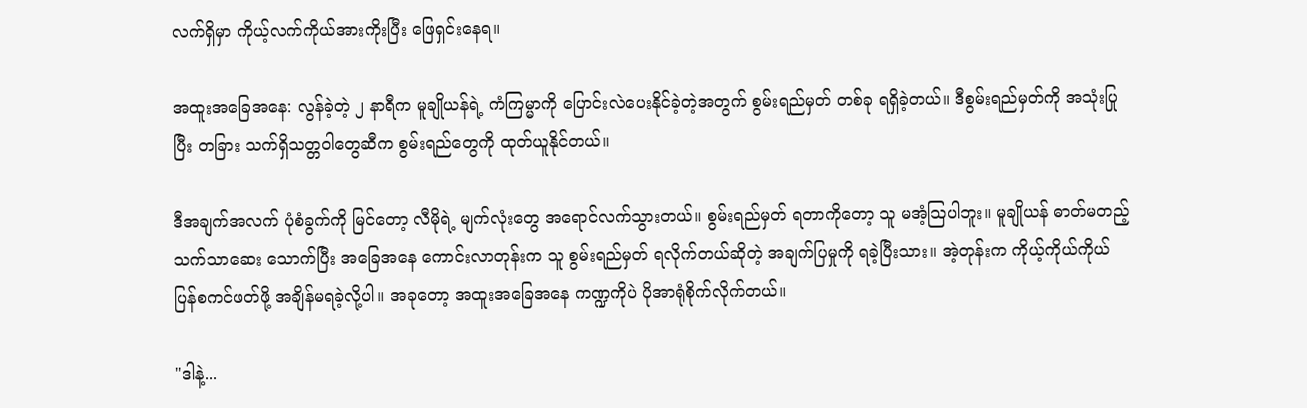လက်ရှိမှာ ကိုယ့်လက်ကိုယ်အားကိုးပြီး ဖြေရှင်းနေရ။

အထူးအခြေအနေ: လွန်ခဲ့တဲ့ ၂ နာရီက မူချိုယန်ရဲ့ ကံကြမ္မာကို ပြောင်းလဲပေးနိုင်ခဲ့တဲ့အတွက် စွမ်းရည်မှတ် တစ်ခု ရရှိခဲ့တယ်။ ဒီစွမ်းရည်မှတ်ကို အသုံးပြုပြီး တခြား သက်ရှိသတ္တဝါတွေဆီက စွမ်းရည်တွေကို ထုတ်ယူနိုင်တယ်။

ဒီအချက်အလက် ပုံစံခွက်ကို မြင်တော့ လီမိုရဲ့ မျက်လုံးတွေ အရောင်လက်သွားတယ်။ စွမ်းရည်မှတ် ရတာကိုတော့ သူ မအံ့သြပါဘူး။ မူချိုယန် ဓာတ်မတည့်သက်သာဆေး သောက်ပြီး အခြေအနေ ကောင်းလာတုန်းက သူ စွမ်းရည်မှတ် ရလိုက်တယ်ဆိုတဲ့ အချက်ပြမှုကို ရခဲ့ပြီးသား။ အဲ့တုန်းက ကိုယ့်ကိုယ်ကိုယ် ပြန်စကင်ဖတ်ဖို့ အချိန်မရခဲ့လို့ပါ။ အခုတော့ အထူးအခြေအနေ ကဏ္ဍကိုပဲ ပိုအာရုံစိုက်လိုက်တယ်။

"ဒါနဲ့...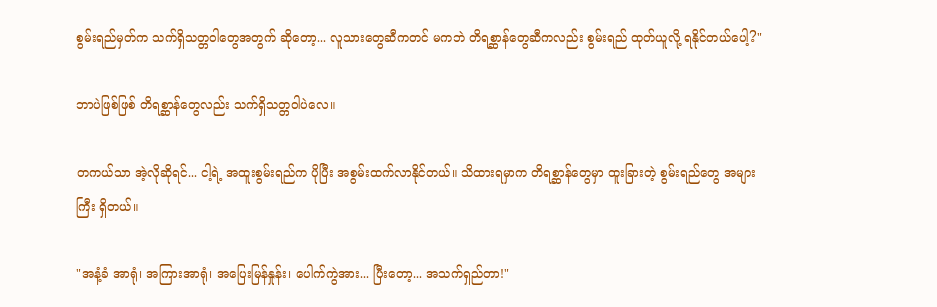စွမ်းရည်မှတ်က သက်ရှိသတ္တဝါတွေအတွက် ဆိုတော့... လူသားတွေဆီကတင် မကဘဲ တိရစ္ဆာန်တွေဆီကလည်း စွမ်းရည် ထုတ်ယူလို့ ရနိုင်တယ်ပေါ့?"

ဘာပဲဖြစ်ဖြစ် တိရစ္ဆာန်တွေလည်း သက်ရှိသတ္တဝါပဲလေ။

တကယ်သာ အဲ့လိုဆိုရင်... ငါ့ရဲ့ အထူးစွမ်းရည်က ပိုပြီး အစွမ်းထက်လာနိုင်တယ်။ သိထားရမှာက တိရစ္ဆာန်တွေမှာ ထူးခြားတဲ့ စွမ်းရည်တွေ အများကြီး ရှိတယ်။

"အနံ့ခံ အာရုံ၊ အကြားအာရုံ၊ အပြေးမြန်နှုန်း၊ ပေါက်ကွဲအား... ပြီးတော့... အသက်ရှည်တာ!"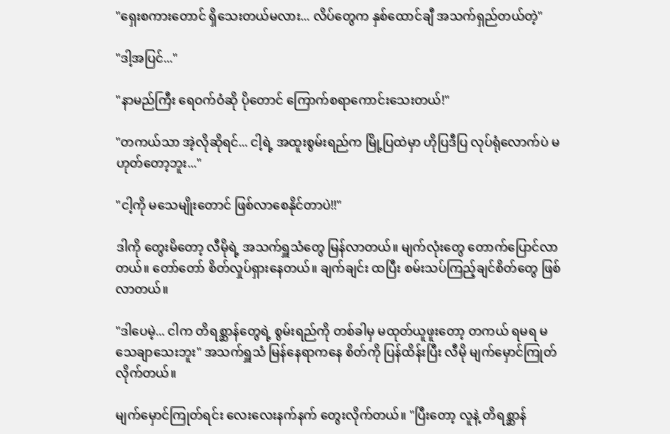"ရှေးစကားတောင် ရှိသေးတယ်မလား... လိပ်တွေက နှစ်ထောင်ချီ အသက်ရှည်တယ်တဲ့"

"ဒါ့အပြင်..."

"နာမည်ကြီး ရေဝက်ဝံဆို ပိုတောင် ကြောက်စရာကောင်းသေးတယ်!"

"တကယ်သာ အဲ့လိုဆိုရင်... ငါ့ရဲ့ အထူးစွမ်းရည်က မြို့ပြထဲမှာ ဟိုပြဒီပြ လုပ်ရုံလောက်ပဲ မဟုတ်တော့ဘူး..."

"ငါ့ကို မသေမျိုးတောင် ဖြစ်လာစေနိုင်တာပဲ!!"

ဒါကို တွေးမိတော့ လီမိုရဲ့ အသက်ရှူသံတွေ မြန်လာတယ်။ မျက်လုံးတွေ တောက်ပြောင်လာတယ်။ တော်တော် စိတ်လှုပ်ရှားနေတယ်။ ချက်ချင်း ထပြီး စမ်းသပ်ကြည့်ချင်စိတ်တွေ ဖြစ်လာတယ်။

"ဒါပေမဲ့... ငါက တိရစ္ဆာန်တွေရဲ့ စွမ်းရည်ကို တစ်ခါမှ မထုတ်ယူဖူးတော့ တကယ် ရမရ မသေချာသေးဘူး" အသက်ရှူသံ မြန်နေရာကနေ စိတ်ကို ပြန်ထိန်းပြီး လီမို မျက်မှောင်ကြုတ်လိုက်တယ်။

မျက်မှောင်ကြုတ်ရင်း လေးလေးနက်နက် တွေးလိုက်တယ်။ "ပြီးတော့ လူနဲ့ တိရစ္ဆာန်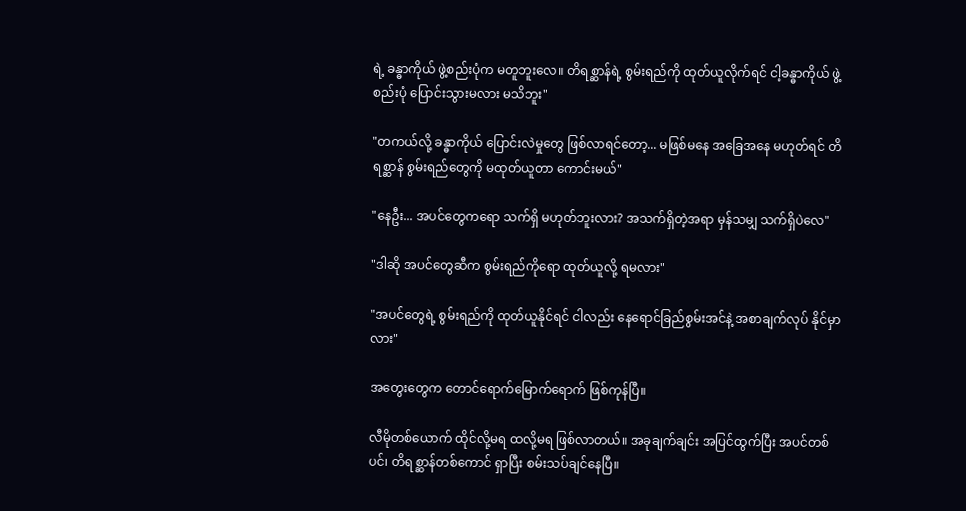ရဲ့ ခန္ဓာကိုယ် ဖွဲ့စည်းပုံက မတူဘူးလေ။ တိရစ္ဆာန်ရဲ့ စွမ်းရည်ကို ထုတ်ယူလိုက်ရင် ငါ့ခန္ဓာကိုယ် ဖွဲ့စည်းပုံ ပြောင်းသွားမလား မသိဘူး"

"တကယ်လို့ ခန္ဓာကိုယ် ပြောင်းလဲမှုတွေ ဖြစ်လာရင်တော့... မဖြစ်မနေ အခြေအနေ မဟုတ်ရင် တိရစ္ဆာန် စွမ်းရည်တွေကို မထုတ်ယူတာ ကောင်းမယ်"

"နေဦး... အပင်တွေကရော သက်ရှိ မဟုတ်ဘူးလား? အသက်ရှိတဲ့အရာ မှန်သမျှ သက်ရှိပဲလေ"

"ဒါဆို အပင်တွေဆီက စွမ်းရည်ကိုရော ထုတ်ယူလို့ ရမလား"

"အပင်တွေရဲ့ စွမ်းရည်ကို ထုတ်ယူနိုင်ရင် ငါလည်း နေရောင်ခြည်စွမ်းအင်နဲ့ အစာချက်လုပ် နိုင်မှာလား"

အတွေးတွေက တောင်ရောက်မြောက်ရောက် ဖြစ်ကုန်ပြီ။

လီမိုတစ်ယောက် ထိုင်လို့မရ ထလို့မရ ဖြစ်လာတယ်။ အခုချက်ချင်း အပြင်ထွက်ပြီး အပင်တစ်ပင်၊ တိရစ္ဆာန်တစ်ကောင် ရှာပြီး စမ်းသပ်ချင်နေပြီ။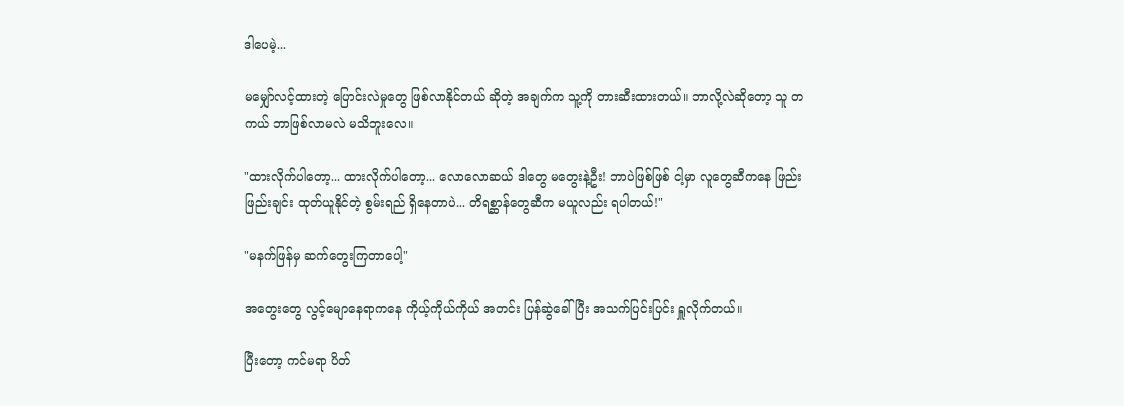ဒါပေမဲ့...

မမျှော်လင့်ထားတဲ့ ပြောင်းလဲမှုတွေ ဖြစ်လာနိုင်တယ် ဆိုတဲ့ အချက်က သူ့ကို တားဆီးထားတယ်။ ဘာလို့လဲဆိုတော့ သူ တကယ် ဘာဖြစ်လာမလဲ မသိဘူးလေ။

"ထားလိုက်ပါတော့... ထားလိုက်ပါတော့... လောလောဆယ် ဒါတွေ မတွေးနဲ့ဦး! ဘာပဲဖြစ်ဖြစ် ငါ့မှာ လူတွေဆီကနေ ဖြည်းဖြည်းချင်း ထုတ်ယူနိုင်တဲ့ စွမ်းရည် ရှိနေတာပဲ... တိရစ္ဆာန်တွေဆီက မယူလည်း ရပါတယ်!"

"မနက်ဖြန်မှ ဆက်တွေးကြတာပေါ့"

အတွေးတွေ လွင့်မျောနေရာကနေ ကိုယ့်ကိုယ်ကိုယ် အတင်း ပြန်ဆွဲခေါ်ပြီး အသက်ပြင်းပြင်း ရှူလိုက်တယ်။

ပြီးတော့ ကင်မရာ ပိတ်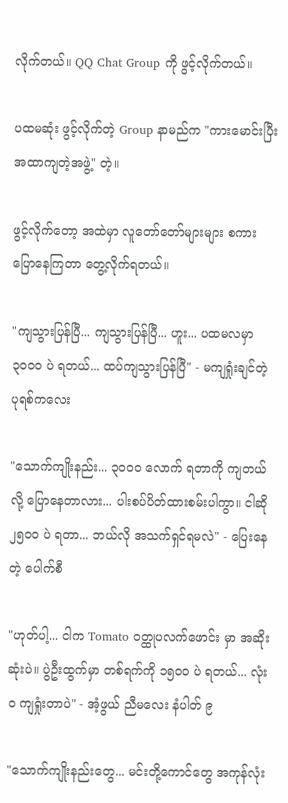လိုက်တယ်။ QQ Chat Group ကို ဖွင့်လိုက်တယ်။

ပထမဆုံး ဖွင့်လိုက်တဲ့ Group နာမည်က "ကားမောင်းပြီး အထာကျတဲ့အဖွဲ့" တဲ့။

ဖွင့်လိုက်တော့ အထဲမှာ လူတော်တော်များများ စကားပြောနေကြတာ တွေ့လိုက်ရတယ်။

"ကျသွားပြန်ပြီ... ကျသွားပြန်ပြီ... ဟူး... ပထမလမှာ ၃၀၀၀ ပဲ ရတယ်... ထပ်ကျသွားပြန်ပြီ" - မကျရှုံးချင်တဲ့ ပုရစ်ကလေး

"သောက်ကျိုးနည်း... ၃၀၀၀ လောက် ရတာကို ကျတယ်လို့ ပြောနေတာလား... ပါးစပ်ပိတ်ထားစမ်းပါကွာ။ ငါဆို ၂၅၀၀ ပဲ ရတာ... ဘယ်လို အသက်ရှင်ရမလဲ" - ပြေးနေတဲ့ ပေါက်စီ

"ဟုတ်ပါ့... ငါက Tomato ဝတ္ထုပလက်ဖောင်း မှာ အဆိုးဆုံးပဲ။ ပွဲဦးထွက်မှာ တစ်ရက်ကို ၁၅၀၀ ပဲ ရတယ်... လုံးဝ ကျရှုံးတာပဲ" - အံ့ဖွယ် ညီမလေး နံပါတ် ၉

"သောက်ကျိုးနည်းတွေ... မင်းတို့ကောင်တွေ အကုန်လုံး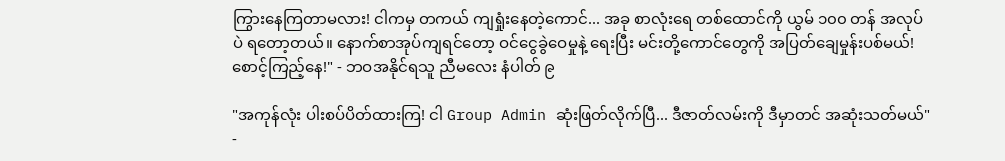ကြွားနေကြတာမလား! ငါကမှ တကယ် ကျရှုံးနေတဲ့ကောင်... အခု စာလုံးရေ တစ်ထောင်ကို ယွမ် ၁၀၀ တန် အလုပ်ပဲ ရတော့တယ်။ နောက်စာအုပ်ကျရင်တော့ ဝင်ငွေခွဲဝေမှုနဲ့ ရေးပြီး မင်းတို့ကောင်တွေကို အပြတ်ချေမှုန်းပစ်မယ်! စောင့်ကြည့်နေ!" - ဘဝအနိုင်ရသူ ညီမလေး နံပါတ် ၉

"အကုန်လုံး ပါးစပ်ပိတ်ထားကြ! ငါ Group Admin ဆုံးဖြတ်လိုက်ပြီ... ဒီဇာတ်လမ်းကို ဒီမှာတင် အဆုံးသတ်မယ်" -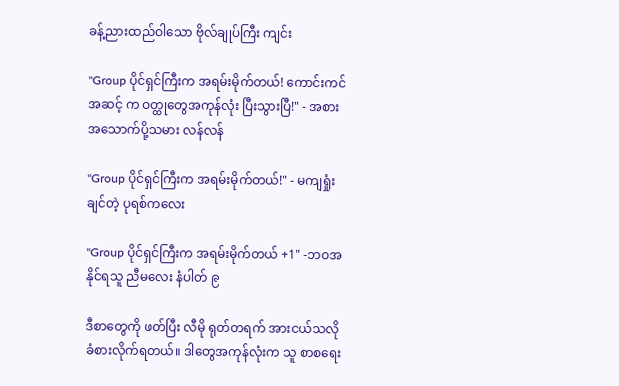ခန့်ညားထည်ဝါသော ဗိုလ်ချုပ်ကြီး ကျင်း

"Group ပိုင်ရှင်ကြီးက အရမ်းမိုက်တယ်! ကောင်းကင်အဆင့် က ဝတ္ထုတွေအကုန်လုံး ပြီးသွားပြီ!" - အစားအသောက်ပို့သမား လန်လန်

"Group ပိုင်ရှင်ကြီးက အရမ်းမိုက်တယ်!" - မကျရှုံးချင်တဲ့ ပုရစ်ကလေး

"Group ပိုင်ရှင်ကြီးက အရမ်းမိုက်တယ် +1" -ဘဝအနိုင်ရသူ ညီမလေး နံပါတ် ၉

ဒီစာတွေကို ဖတ်ပြီး လီမို ရုတ်တရက် အားငယ်သလို ခံစားလိုက်ရတယ်။ ဒါတွေအကုန်လုံးက သူ စာစရေး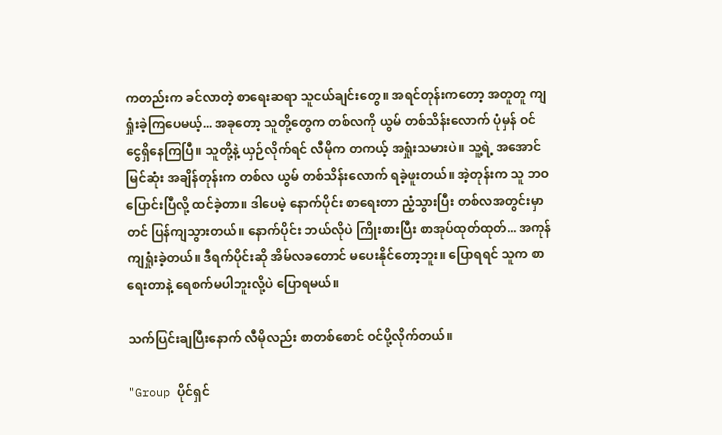ကတည်းက ခင်လာတဲ့ စာရေးဆရာ သူငယ်ချင်းတွေ။ အရင်တုန်းကတော့ အတူတူ ကျရှုံးခဲ့ကြပေမယ့်... အခုတော့ သူတို့တွေက တစ်လကို ယွမ် တစ်သိန်းလောက် ပုံမှန် ဝင်ငွေရှိနေကြပြီ။ သူတို့နဲ့ ယှဉ်လိုက်ရင် လီမိုက တကယ့် အရှုံးသမားပဲ။ သူ့ရဲ့ အအောင်မြင်ဆုံး အချိန်တုန်းက တစ်လ ယွမ် တစ်သိန်းလောက် ရခဲ့ဖူးတယ်။ အဲ့တုန်းက သူ ဘဝပြောင်းပြီလို့ ထင်ခဲ့တာ။ ဒါပေမဲ့ နောက်ပိုင်း စာရေးတာ ညံ့သွားပြီး တစ်လအတွင်းမှာတင် ပြန်ကျသွားတယ်။ နောက်ပိုင်း ဘယ်လိုပဲ ကြိုးစားပြီး စာအုပ်ထုတ်ထုတ်... အကုန် ကျရှုံးခဲ့တယ်။ ဒီရက်ပိုင်းဆို အိမ်လခတောင် မပေးနိုင်တော့ဘူး။ ပြောရရင် သူက စာရေးတာနဲ့ ရေစက်မပါဘူးလို့ပဲ ပြောရမယ်။

သက်ပြင်းချပြီးနောက် လီမိုလည်း စာတစ်စောင် ဝင်ပို့လိုက်တယ်။

"Group ပိုင်ရှင်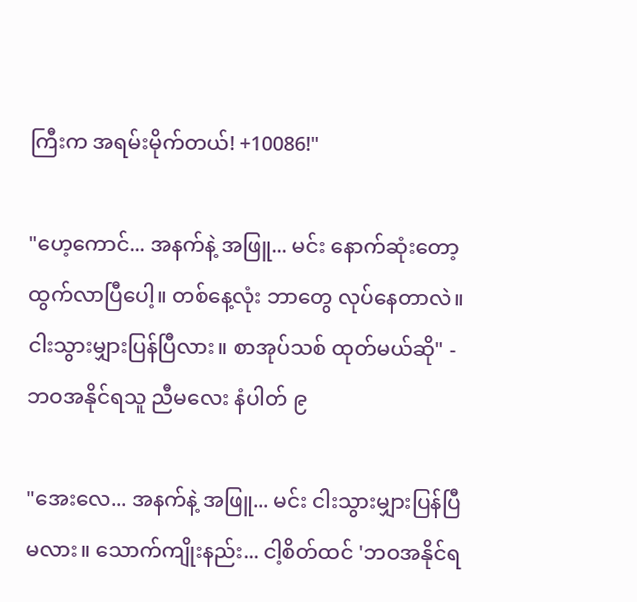ကြီးက အရမ်းမိုက်တယ်! +10086!"

"ဟေ့ကောင်... အနက်နဲ့ အဖြူ... မင်း နောက်ဆုံးတော့ ထွက်လာပြီပေါ့။ တစ်နေ့လုံး ဘာတွေ လုပ်နေတာလဲ။ ငါးသွားမျှားပြန်ပြီလား။ စာအုပ်သစ် ထုတ်မယ်ဆို" - ဘဝအနိုင်ရသူ ညီမလေး နံပါတ် ၉

"အေးလေ... အနက်နဲ့ အဖြူ... မင်း ငါးသွားမျှားပြန်ပြီ မလား။ သောက်ကျိုးနည်း... ငါ့စိတ်ထင် 'ဘဝအနိုင်ရ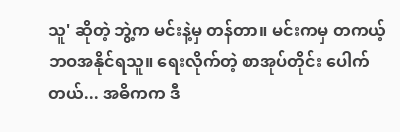သူ' ဆိုတဲ့ ဘွဲ့က မင်းနဲ့မှ တန်တာ။ မင်းကမှ တကယ့် ဘဝအနိုင်ရသူ။ ရေးလိုက်တဲ့ စာအုပ်တိုင်း ပေါက်တယ်... အဓိကက ဒီ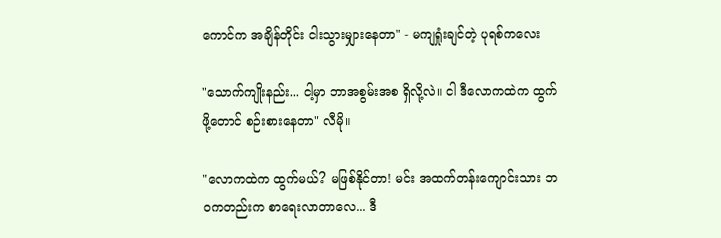ကောင်က အချိန်တိုင်း ငါးသွားမျှားနေတာ" - မကျရှုံးချင်တဲ့ ပုရစ်ကလေး

"သောက်ကျိုးနည်း... ငါ့မှာ ဘာအစွမ်းအစ ရှိလို့လဲ။ ငါ ဒီလောကထဲက ထွက်ဖို့တောင် စဉ်းစားနေတာ" လီမို။

"လောကထဲက ထွက်မယ်? မဖြစ်နိုင်တာ! မင်း အထက်တန်းကျောင်းသား ဘဝကတည်းက စာရေးလာတာလေ... ဒီ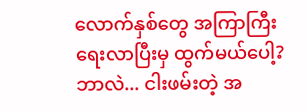လောက်နှစ်တွေ အကြာကြီး ရေးလာပြီးမှ ထွက်မယ်ပေါ့? ဘာလဲ... ငါးဖမ်းတဲ့ အ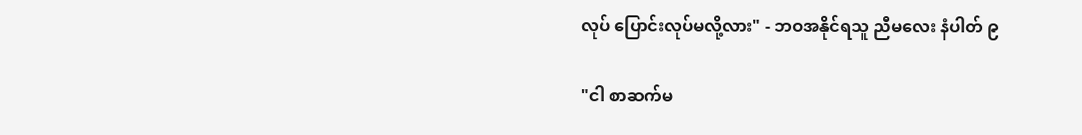လုပ် ပြောင်းလုပ်မလို့လား" - ဘဝအနိုင်ရသူ ညီမလေး နံပါတ် ၉

"ငါ စာဆက်မ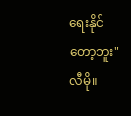ရေးနိုင်တော့ဘူး" လီမို။